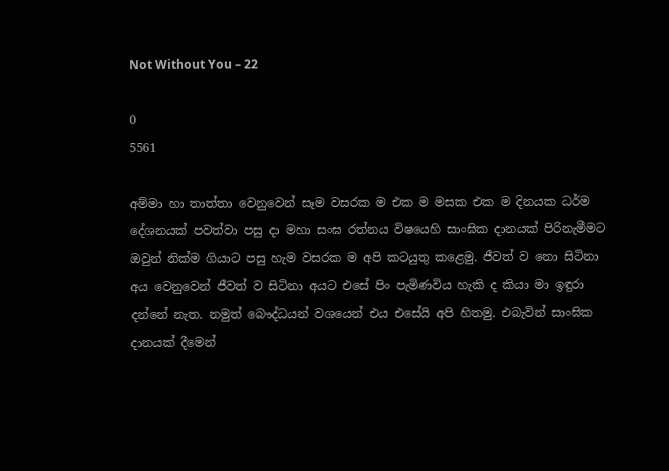Not Without You – 22

0
5561

අම්මා හා තාත්තා වෙනුවෙන් සෑම වසරක ම එක ම මසක එක ම දිනයක ධර්ම දේශනයක් පවත්වා පසු දා මහා සංඝ රත්නය විෂයෙහි සාංඝික දානයක් පිරිනැමීමට ඔවුන් නික්ම ගියාට පසු හැම වසරක ම අපි කටයුතු කළෙමු. ජීවත් ව නො සිටිනා අය වෙනුවෙන් ජීවත් ව සිටිනා අයට එසේ පිං පැමිණවිය හැකි ද කියා මා ඉඳුරා දන්නේ නැත. නමුත් බෞද්ධයන් වශයෙන් එය එසේයි අපි හිතමු. එබැවින් සාංඝික දානයක් දීමෙන්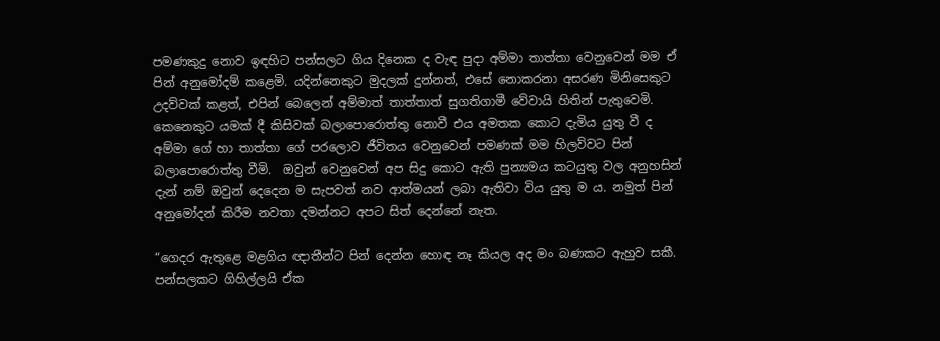පමණකුදු නොව ඉඳහිට පන්සලට ගිය දිනෙක ද වැඳ පුදා අම්මා තාත්තා වෙනුවෙන් මම ඒ පින් අනුමෝදම් කළෙමි. යදින්නෙකුට මුදලක් දුන්නත්, එසේ නොකරනා අසරණ මිනිසෙකුට උදව්වක් කළත්, එපින් බෙලෙන් අම්මාත් තාත්තාත් සුගතිගාමී වේවායි හිතින් පැතුවෙමි. කෙනෙකුට යමක් දී කිසිවක් බලාපොරොත්තු නොවී එය අමතක කොට දැමිය යුතු වී ද අම්මා ගේ හා තාත්තා ගේ පරලොව ජීවිතය වෙනුවෙන් පමණක් මම හිලව්වට පින් බලාපොරොත්තු වීමි.  ඔවුන් වෙනුවෙන් අප සිදු කොට ඇති පුන්‍යමය කටයුතු වල අනුහසින් දැන් නම් ඔවුන් දෙදෙන ම සැපවත් නව ආත්මයන් ලබා ඇතිවා විය යුතු ම ය. නමුත් පින් අනුමෝදන් කිරීම නවතා දමන්නට අපට සිත් දෙන්නේ නැත.

“ගෙදර ඇතුළෙ මළගිය ඥාතීන්ට පින් දෙන්න හොඳ නෑ කියල අද මං බණකට ඇහුව සකී. පන්සලකට ගිහිල්ලයි ඒක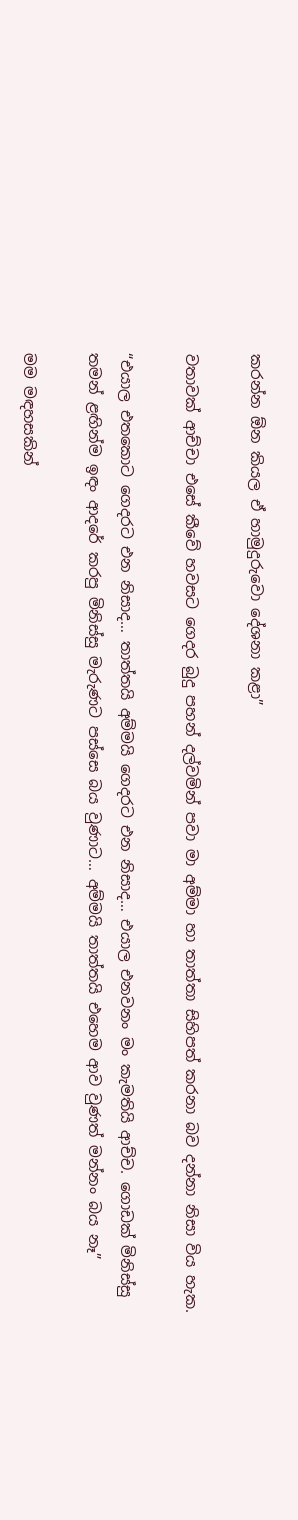කරන්න ඕන කියල ඒ හාමුදුරුවො දේශනා කළා”

වතාවක් ආච්චා එසේ කීවේ හවසට ගෙදර බුදු පහන් දල්වමින් පවා මා අම්මා හා තාත්තා සිහිපත් කරනා බව දන්නා නිසා විය හැක.

“එයාල එතකොට ගෙදරට එන නිසාද… තාත්තයි අම්මයි ගෙදරට එන නිසාද… එයාල එනවනං මං කැමතියි ආච්ච. ගොඩක් මිනිස්සු තමන් ළඟින්ම ඉඳං ආදරේ කරපු මිනිස්සු මැරුණට පස්සෙ බය වුණාට… අම්මයි තාත්තයි එහෙම ආව වුණත් මන්නං බය නෑ”

මම මඳහසකින්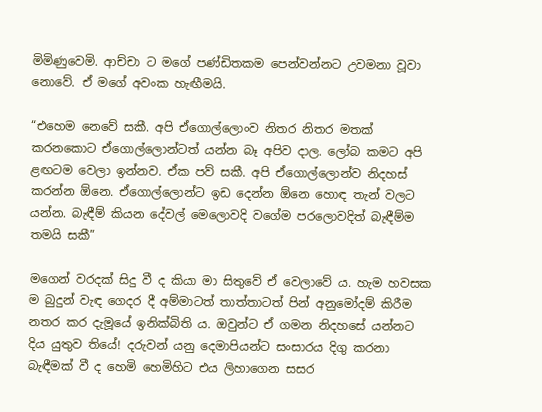මිමිණුවෙමි. ආච්චා ට මගේ පණ්ඩිතකම පෙන්වන්නට උවමනා වූවා නොවේ. ඒ මගේ අවංක හැඟීමයි.

“එහෙම නෙවේ සකී. අපි ඒගොල්ලොංව නිතර නිතර මතක් කරනකොට ඒගොල්ලොන්ටත් යන්න බෑ අපිව දාල. ලෝබ කමට අපි ළඟටම වෙලා ඉන්නව. ඒක පව් සකී. අපි ඒගොල්ලොන්ව නිදහස් කරන්න ඕනෙ. ඒගොල්ලොන්ට ඉඩ දෙන්න ඕනෙ හොඳ තැන් වලට යන්න. බැඳීම් කියන දේවල් මෙලොවදි වගේම පරලොවදිත් බැඳීම්ම තමයි සකී”

මගෙන් වරදක් සිදු වී ද කියා මා සිතුවේ ඒ වෙලාවේ ය. හැම හවසක ම බුදුන් වැඳ ගෙදර දී අම්මාටත් තාත්තාටත් පින් අනුමෝදම් කිරීම නතර කර දැමූයේ ඉනික්බිති ය. ඔවුන්ට ඒ ගමන නිදහසේ යන්නට දිය යුතුව තියේ! දරුවන් යනු දෙමාපියන්ට සංසාරය දිගු කරනා බැඳීමක් වී ද හෙමි හෙමිහිට එය ලිහාගෙන සසර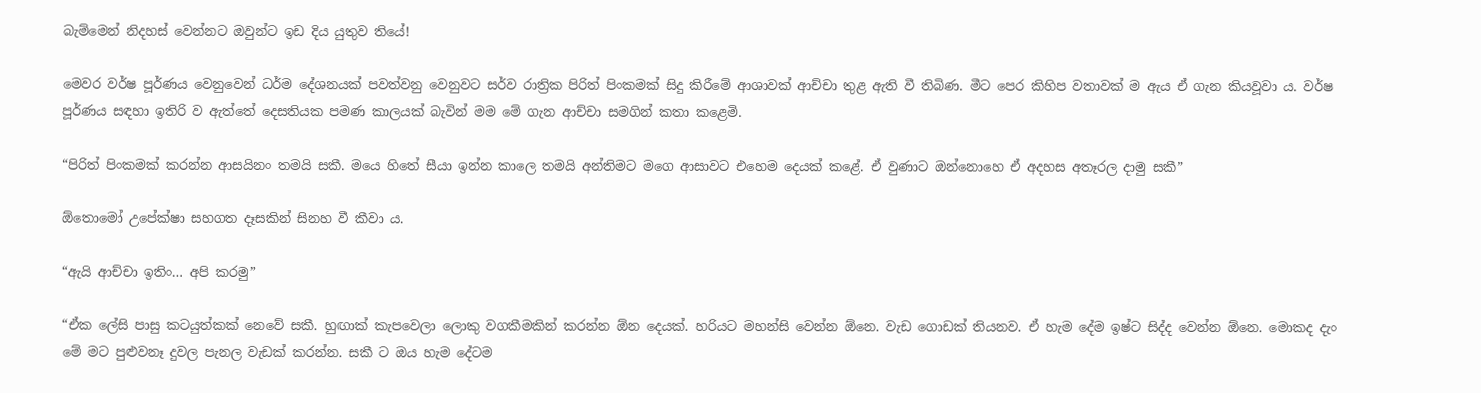බැම්මෙන් නිදහස් වෙන්නට ඔවුන්ට ඉඩ දිය යුතුව තියේ!

මෙවර වර්ෂ පූර්ණය වෙනුවෙන් ධර්ම දේශනයක් පවත්වනු වෙනුවට සර්ව රාත්‍රික පිරිත් පිංකමක් සිදු කිරීමේ ආශාවක් ආච්චා තුළ ඇති වී තිබිණ. මීට පෙර කිහිප වතාවක් ම ඇය ඒ ගැන කියවූවා ය. වර්ෂ පූර්ණය සඳහා ඉතිරි ව ඇත්තේ දෙසතියක පමණ කාලයක් බැවින් මම මේ ගැන ආච්චා සමගින් කතා කළෙමි.

“පිරිත් පිංකමක් කරන්න ආසයිනං තමයි සකී. මයෙ හිතේ සීයා ඉන්න කාලෙ තමයි අන්තිමට මගෙ ආසාවට එහෙම දෙයක් කළේ. ඒ වුණාට ඔන්නොහෙ ඒ අදහස අතෑරල දාමු සකී”

ඕතොමෝ උපේක්ෂා සහගත දෑසකින් සිනහ වී කීවා ය.

“ඇයි ආච්චා ඉතිං… අපි කරමු”

“ඒක ලේසි පාසු කටයුත්කක් නෙවේ සකී. හුඟාක් කැපවෙලා ලොකු වගකීමකින් කරන්න ඕන දෙයක්. හරියට මහන්සි වෙන්න ඕනෙ. වැඩ ගොඩක් තියනව. ඒ හැම දේම ඉෂ්ට සිද්ද වෙන්න ඕනෙ. මොකද දැං මේ මට පුළුවනෑ දුවල පැනල වැඩක් කරන්න. සකී ට ඔය හැම දේටම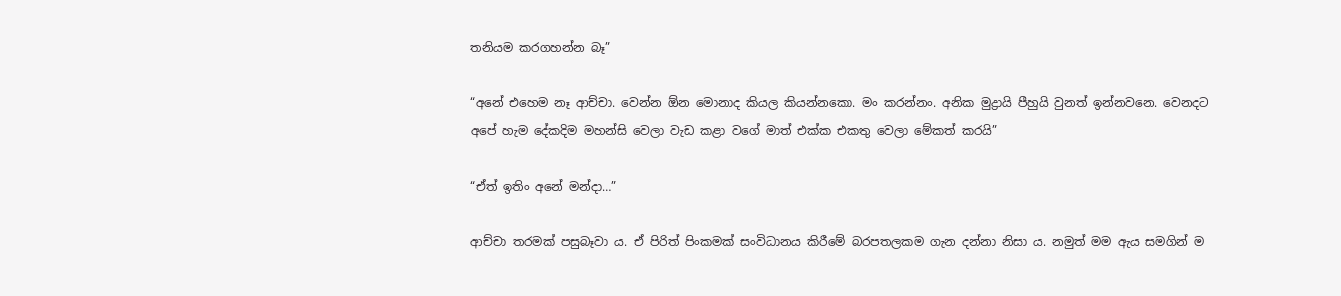තනියම කරගහන්න බෑ”

“අනේ එහෙම නෑ ආච්චා. වෙන්න ඕන මොනාද කියල කියන්නකො. මං කරන්නං. අනික මුද්‍රායි පීහුයි වුනත් ඉන්නවනෙ. වෙනදට අපේ හැම දේකදිම මහන්සි වෙලා වැඩ කළා වගේ මාත් එක්ක එකතු වෙලා මේකත් කරයි”

“ඒත් ඉතිං අනේ මන්දා…”

ආච්චා තරමක් පසුබෑවා ය. ඒ පිරිත් පිංකමක් සංවිධානය කිරීමේ බරපතලකම ගැන දන්නා නිසා ය. නමුත් මම ඇය සමගින් ම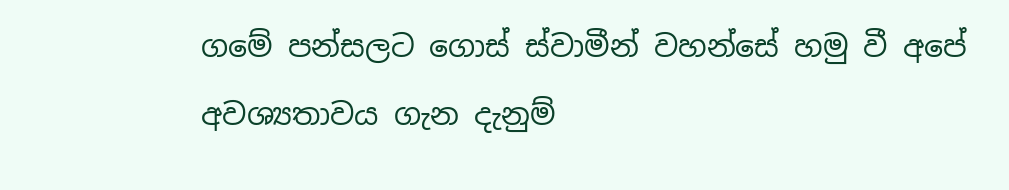ගමේ පන්සලට ගොස් ස්වාමීන් වහන්සේ හමු වී අපේ අවශ්‍යතාවය ගැන දැනුම්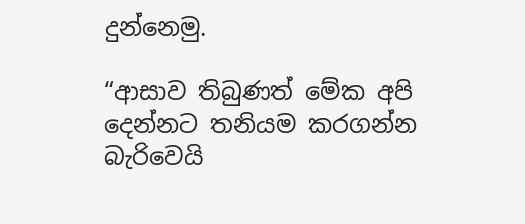දුන්නෙමු.

“ආසාව තිබුණත් මේක අපි දෙන්නට තනියම කරගන්න බැරිවෙයි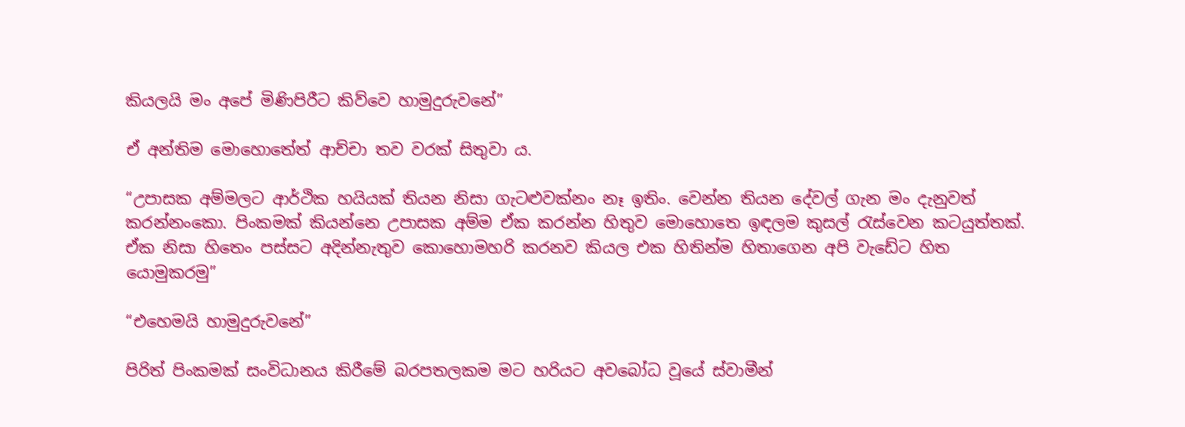කියලයි මං අපේ මිණිපිරීට කිව්වෙ හාමුදුරුවනේ”

ඒ අන්තිම මොහොතේත් ආච්චා තව වරක් සිතුවා ය.

“උපාසක අම්මලට ආර්ථික හයියක් තියන නිසා ගැටළුවක්නං නෑ ඉතිං. වෙන්න තියන දේවල් ගැන මං දැනුවත් කරන්නංකො. පිංකමක් කියන්නෙ උපාසක අම්ම ඒක කරන්න හිතුව මොහොතෙ ඉඳලම කුසල් රැස්වෙන කටයුත්තක්. ඒක නිසා හිතෙං පස්සට අදින්නැතුව කොහොමහරි කරනව කියල එක හිතින්ම හිතාගෙන අපි වැඩේට හිත යොමුකරමු”

“එහෙමයි හාමුදුරුවනේ”

පිරිත් පිංකමක් සංවිධානය කිරීමේ බරපතලකම මට හරියට අවබෝධ වූයේ ස්වාමීන්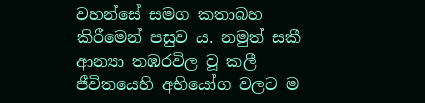වහන්සේ සමග කතාබහ කිරීමෙන් පසුව ය. නමුත් සකී ආන්‍යා තඹරවිල වූ කලී ජීවිතයෙහි අභියෝග වලට ම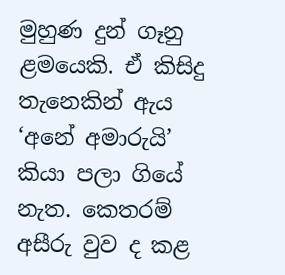මුහුණ දුන් ගෑනු ළමයෙකි. ඒ කිසිදු තැනෙකින් ඇය ‘අනේ අමාරුයි’ කියා පලා ගියේ නැත. කෙතරම් අසීරු වුව ද කළ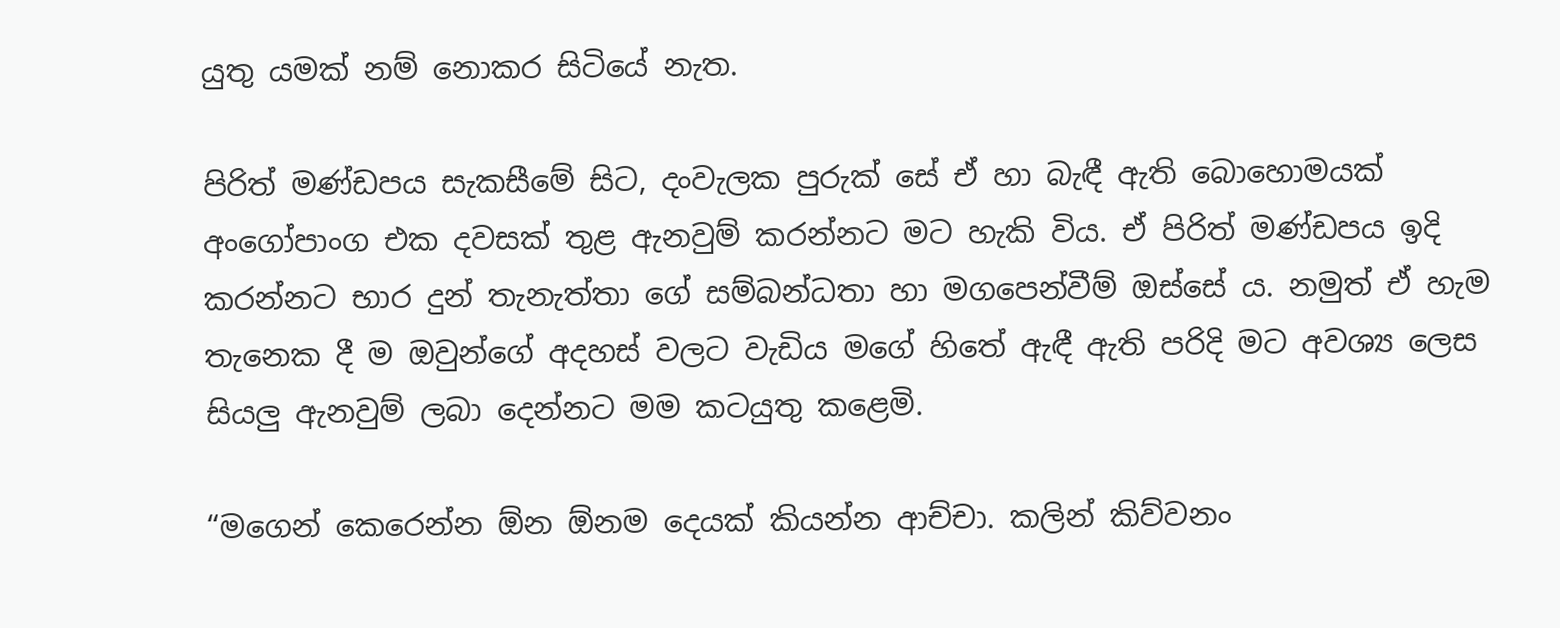යුතු යමක් නම් නොකර සිටියේ නැත.

පිරිත් මණ්ඩපය සැකසීමේ සිට, දංවැලක පුරුක් සේ ඒ හා බැඳී ඇති බොහොමයක් අංගෝපාංග එක දවසක් තුළ ඇනවුම් කරන්නට මට හැකි විය. ඒ පිරිත් මණ්ඩපය ඉදි කරන්නට භාර දුන් තැනැත්තා ගේ සම්බන්ධතා හා මගපෙන්වීම් ඔස්සේ ය. නමුත් ඒ හැම තැනෙක දී ම ඔවුන්ගේ අදහස් වලට වැඩිය මගේ හිතේ ඇඳී ඇති පරිදි මට අවශ්‍ය ලෙස සියලු ඇනවුම් ලබා දෙන්නට මම කටයුතු කළෙමි.

“මගෙන් කෙරෙන්න ඕන ඕනම දෙයක් කියන්න ආච්චා. කලින් කිව්වනං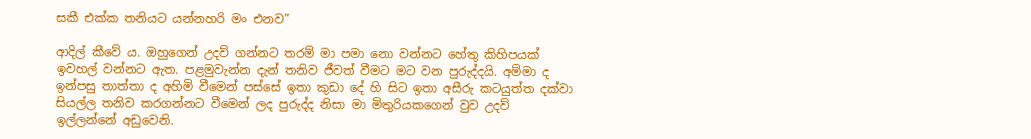සකී එක්ක තනියට යන්නහරි මං එනව”

ආදිල් කීවේ ය. ඔහුගෙන් උදව් ගන්නට තරම් මා පමා නො වන්නට හේතු කිහිපයක් ඉවහල් වන්නට ඇත. පළමුවැන්න දැන් තනිව ජීවත් වීමට මට වන පුරුද්දයි. අම්මා ද ඉන්පසු තාත්තා ද අහිමි වීමෙන් පස්සේ ඉතා කුඩා දේ හි සිට ඉතා අසීරු කටයුත්ත දක්වා සියල්ල තනිව කරගන්නට වීමෙන් ලද පුරුද්ද නිසා මා මිතුරියකගෙන් වුව උදව් ඉල්ලන්නේ අඩුවෙනි.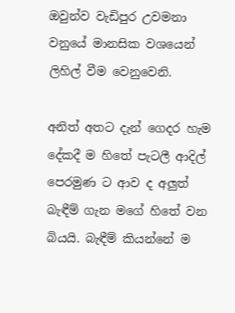ඔවුන්ව වැඩිපුර උවමනා වනුයේ මානසික වශයෙන් ලිහිල් වීම වෙනුවෙනි.

අනිත් අතට දැන් ගෙදර හැම දේකදී ම හිතේ පැටලී ආදිල් පෙරමුණ ට ආව ද අලුත් බැඳීම් ගැන මගේ හිතේ වන බියයි. බැඳීම් කියන්නේ ම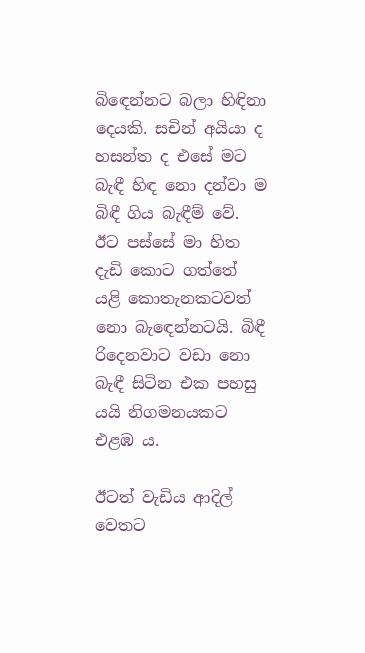බිඳෙන්නට බලා හිඳිනා දෙයකි. සචින් අයියා ද හසන්ත ද එසේ මට බැඳී හිඳ නො දන්වා ම බිඳී ගිය බැඳීම් වේ. ඊට පස්සේ මා හිත දැඩි කොට ගත්තේ යළි කොතැනකටවත් නො බැඳෙන්නටයි. බිඳී රිදෙනවාට වඩා නො බැඳී සිටින එක පහසු යයි නිගමනයකට එළඹ ය.

ඊටත් වැඩිය ආදිල් වෙතට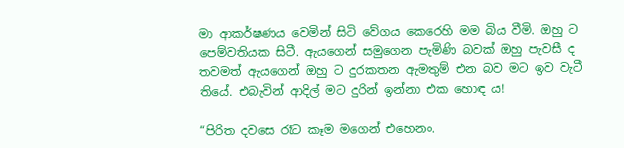මා ආකර්ෂණය වෙමින් සිටි වේගය කෙරෙහි මම බිය වීමි. ඔහු ට පෙම්වතියක සිටී. ඇයගෙන් සමුගෙන පැමිණි බවක් ඔහු පැවසී ද තවමත් ඇයගෙන් ඔහු ට දුරකතන ඇමතුම් එන බව මට ඉව වැටී තියේ. එබැවින් ආදිල් මට දුරින් ඉන්නා එක හොඳ ය!

“පිරිත දවසෙ රෑට කෑම මගෙන් එහෙනං.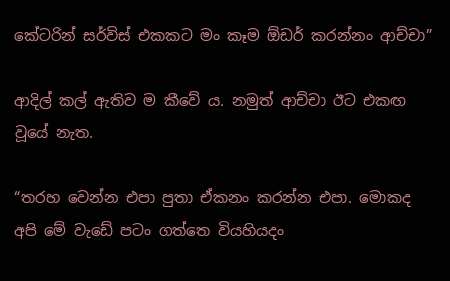කේටරින් සර්විස් එකකට මං කෑම ඕඩර් කරන්නං ආච්චා”

ආදිල් කල් ඇතිව ම කීවේ ය. නමුත් ආච්චා ඊට එකඟ වූයේ නැත.

“තරහ වෙන්න එපා පුතා ඒකනං කරන්න එපා. මොකද අපි මේ වැඩේ පටං ගත්තෙ වියහියදං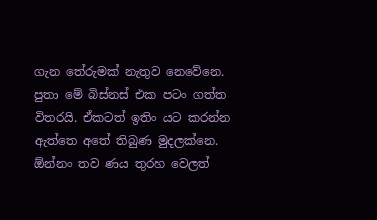ගැන තේරුමක් නැතුව නෙවේනෙ. පුතා මේ බිස්නස් එක පටං ගත්ත විතරයි. ඒකටත් ඉතිං යට කරන්න ඇත්තෙ අතේ තිබුණ මුදලක්නෙ. ඕන්නං තව ණය තුරහ වෙලත්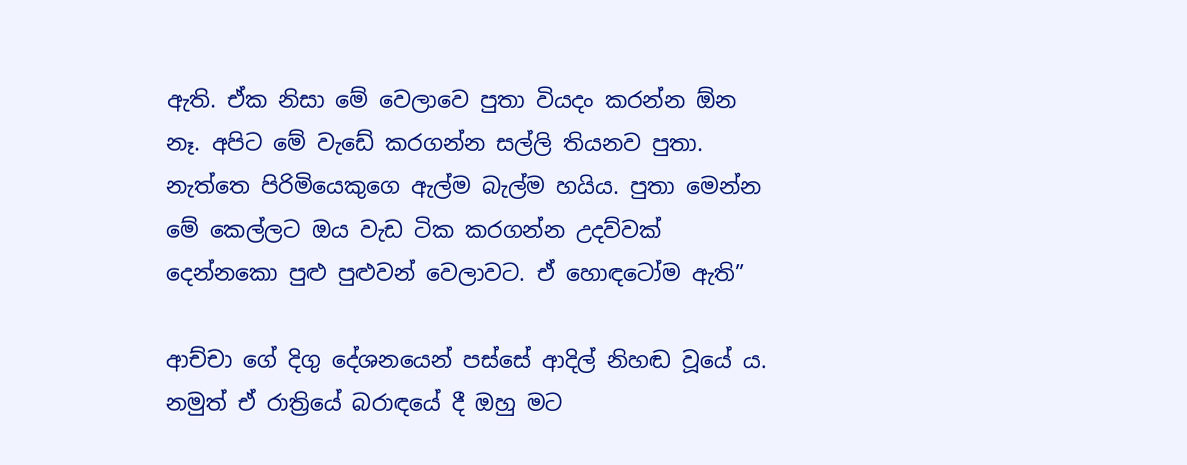ඇති. ඒක නිසා මේ වෙලාවෙ පුතා වියදං කරන්න ඕන නෑ. අපිට මේ වැඩේ කරගන්න සල්ලි තියනව පුතා. නැත්තෙ පිරිමියෙකුගෙ ඇල්ම බැල්ම හයිය. පුතා මෙන්න මේ කෙල්ලට ඔය වැඩ ටික කරගන්න උදව්වක් දෙන්නකො පුළු පුළුවන් වෙලාවට. ඒ හොඳටෝම ඇති”

ආච්චා ගේ දිගු දේශනයෙන් පස්සේ ආදිල් නිහඬ වූයේ ය. නමුත් ඒ රාත්‍රියේ බරාඳයේ දී ඔහු මට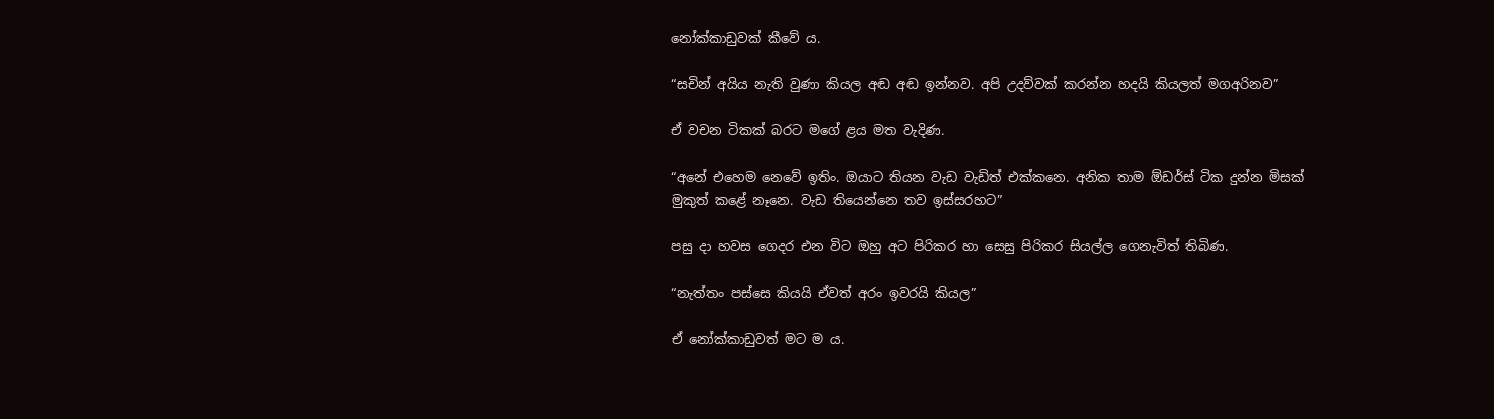නෝක්කාඩුවක් කීවේ ය.

“සචින් අයිය නැති වුණා කියල අඬ අඬ ඉන්නව. අපි උදව්වක් කරන්න හදයි කියලත් මගඅරිනව”

ඒ වචන ටිකක් බරට මගේ ළය මත වැදිණ.

“අනේ එහෙම නෙවේ ඉතිං. ඔයාට තියන වැඩ වැඩිත් එක්කනෙ. අනික තාම ඕඩර්ස් ටික දුන්න මිසක් මුකුත් කළේ නෑනෙ. වැඩ තියෙන්නෙ තව ඉස්සරහට”

පසු දා හවස ගෙදර එන විට ඔහු අට පිරිකර හා සෙසු පිරිකර සියල්ල ගෙනැවිත් තිබිණ.

“නැත්තං පස්සෙ කියයි ඒවත් අරං ඉවරයි කියල”

ඒ නෝක්කාඩුවත් මට ම ය.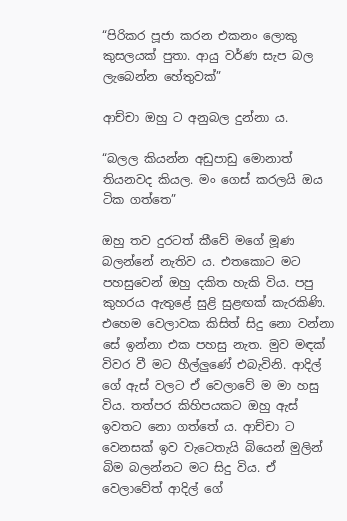“පිරිකර පූජා කරන එකනං ලොකු කුසලයක් පුතා. ආයු වර්ණ සැප බල ලැබෙන්න හේතුවක්”

ආච්චා ඔහු ට අනුබල දුන්නා ය.

“බලල කියන්න අඩුපාඩු මොනාත් තියනවද කියල. මං ගෙස් කරලයි ඔය ටික ගත්තෙ”

ඔහු තව දුරටත් කීවේ මගේ මූණ බලන්නේ නැතිව ය. එතකොට මට පහසුවෙන් ඔහු දකිත හැකි විය. පපු කුහරය ඇතුළේ සුළි සුළඟක් කැරකිණි. එහෙම වෙලාවක කිසිත් සිදු නො වන්නා සේ ඉන්නා එක පහසු නැත. මුව මඳක් විවර වී මට හීල්ලුණේ එබැවිනි. ආදිල් ගේ ඇස් වලට ඒ වෙලාවේ ම මා හසු විය. තත්පර කිහිපයකට ඔහු ඇස් ඉවතට නො ගත්තේ ය. ආච්චා ට වෙනසක් ඉව වැටෙතැයි බියෙන් මුලින් බිම බලන්නට මට සිදු විය. ඒ වෙලාවේත් ආදිල් ගේ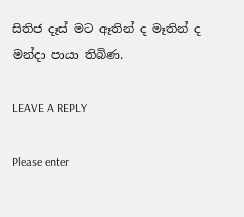සිතිජ දෑස් මට ඈතින් ද මෑතින් ද මන්දා පායා තිබිණ.

LEAVE A REPLY

Please enter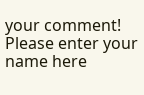your comment!
Please enter your name here